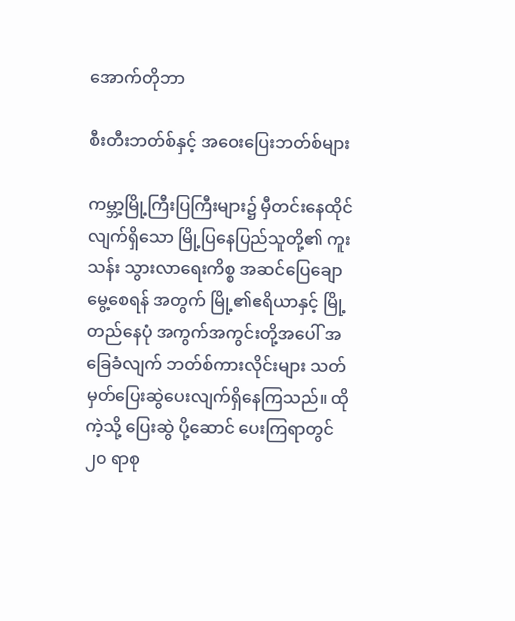အောက်တိုဘာ

စီးတီးဘတ်စ်နှင့် အဝေးပြေးဘတ်စ်များ

ကမ္ဘာ့မြို့ကြီးပြကြီးများ၌ မှီတင်းနေထိုင် လျက်ရှိသော မြို့ပြနေပြည်သူတို့၏ ကူးသန်း သွားလာရေးကိစ္စ အဆင်ပြေချောမွေ့စေရန် အတွက် မြို့၏ဧရိယာနှင့် မြို့တည်နေပုံ အကွက်အကွင်းတို့အပေါ် အခြေခံလျက် ဘတ်စ်ကားလိုင်းများ သတ်မှတ်ပြေးဆွဲပေးလျက်ရှိနေကြသည်။ ထိုကဲ့သို့ ပြေးဆွဲ ပို့ဆောင် ပေးကြရာတွင် ၂၀ ရာစု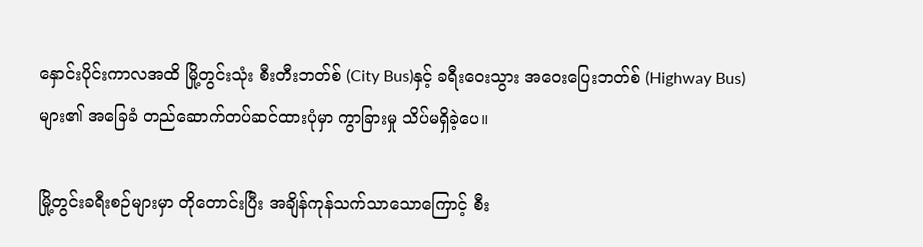နှောင်းပိုင်းကာလအထိ မြို့တွင်းသုံး စီးတီးဘတ်စ် (City Bus)နှင့် ခရီးဝေးသွား အဝေးပြေးဘတ်စ် (Highway Bus) များ၏ အခြေခံ တည်ဆောက်တပ်ဆင်ထားပုံမှာ ကွာခြားမှု သိပ်မရှိခဲ့ပေ။

မြို့တွင်းခရီးစဉ်များမှာ တိုတောင်းပြီး အချိန်ကုန်သက်သာသောကြောင့် စီး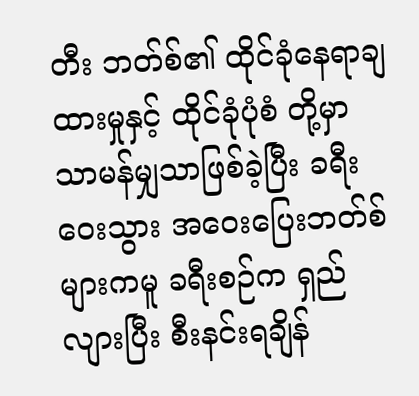တီး ဘတ်စ်၏ ထိုင်ခုံနေရာချထားမှုနှင့် ထိုင်ခုံပုံစံ တို့မှာ သာမန်မျှသာဖြစ်ခဲ့ပြီး ခရီးဝေးသွား အဝေးပြေးဘတ်စ်များကမူ ခရီးစဉ်က ရှည် လျားပြီး စီးနင်းရချိန်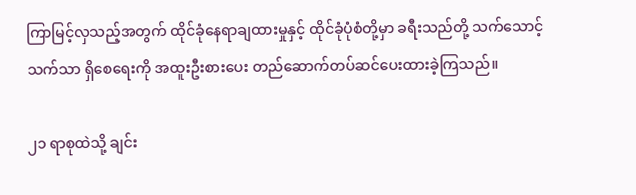ကြာမြင့်လှသည့်အတွက် ထိုင်ခုံနေရာချထားမှုနှင့် ထိုင်ခုံပုံစံတို့မှာ ခရီးသည်တို့ သက်သောင့်သက်သာ ရှိစေရေးကို အထူးဦးစားပေး တည်ဆောက်တပ်ဆင်ပေးထားခဲ့ကြသည်။

၂၁ ရာစုထဲသို့ ချင်း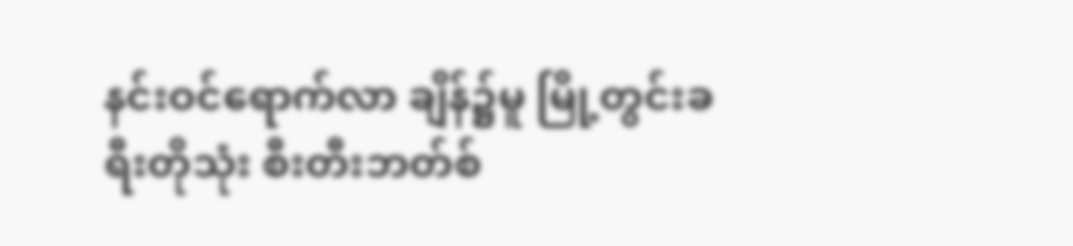နင်းဝင်ရောက်လာ ချိန်၌မူ မြို့တွင်းခရီးတိုသုံး စီးတီးဘတ်စ်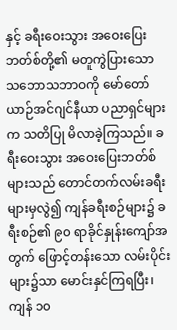နှင့် ခရီးဝေးသွား အဝေးပြေးဘတ်စ်တို့၏ မတူကွဲပြားသော သဘောသဘာဝကို မော်တော်ယာဉ်အင်ဂျင်နီယာ ပညာရှင်များက သတိပြု မိလာခဲ့ကြသည်။ ခရီးဝေးသွား အဝေးပြေးဘတ်စ်များသည် တောင်တက်လမ်းခရီးများမှလွဲ၍ ကျန်ခရီးစဉ်များ၌ ခရီးစဉ်၏ ၉၀ ရာခိုင်နှုန်းကျော်အတွက် ဖြောင့်တန်းသော လမ်းပိုင်းများ၌သာ မောင်းနှင်ကြရပြီး၊ ကျန် ၁၀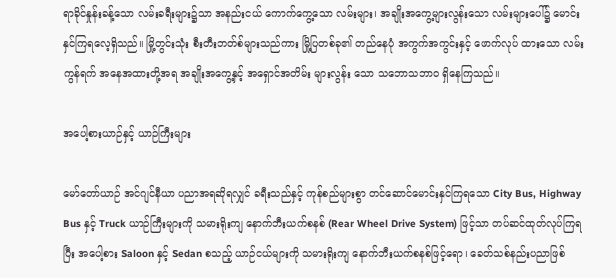ရာခိုင်နှုန်းခန့်သော လမ်းခရီးများ၌သာ အနည်းငယ် ကောက်ကွေ့သော လမ်းများ၊ အချိုးအကွေ့များလွန်းသော လမ်းများပေါ်၌ မောင်းနှင်ကြရလေ့ရှိသည်။ မြို့တွင်းသုံး စီးတီးဘတ်စ်များသည်ကား မြို့ပြတစ်ခု၏ တည်နေပုံ အကွက်အကွင်းနှင့် ဖောက်လုပ် ထားသော လမ်းကွန်ရက် အနေအထားတို့အရ အချိုးအကွေ့နှင့် အရှောင်အတိမ်း များလွန်း သော သဘောသဘာဝ ရှိနေကြသည်။

အပေါ့စားယာဉ်နှင့် ယာဉ်ကြီးများ

မော်တော်ယာဉ် အင်ဂျင်နီယာ ပညာအရဆိုရလျှင် ခရီးသည်နှင့် ကုန်စည်များစွာ တင်ဆောင်မောင်းနှင်ကြရသော City Bus, Highway Bus နှင့် Truck ယာဉ်ကြီးများကို သမားရိုးကျ နောက်ဘီးယက်စနစ် (Rear Wheel Drive System) ဖြင့်သာ တပ်ဆင်ထုတ်လုပ်ကြရပြီး အပေါ့စား Saloon နှင့် Sedan စသည့် ယာဉ်ငယ်များကို သမားရိုးကျ နောက်ဘီးယက်စနစ်ဖြင့်ရော၊ ခေတ်သစ်နည်းပညာဖြစ်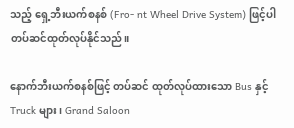သည့် ရှေ့ဘီးယက်စနစ် (Fro- nt Wheel Drive System) ဖြင့်ပါ တပ်ဆင်ထုတ်လုပ်နိုင်သည်။

နောက်ဘီးယက်စနစ်ဖြင့် တပ်ဆင် ထုတ်လုပ်ထားသော Bus နှင့် Truck များ၊ Grand Saloon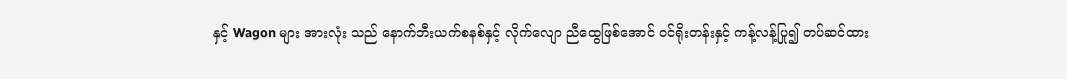နှင့် Wagon များ အားလုံး သည် နောက်ဘီးယက်စနစ်နှင့် လိုက်လျော ညီထွေဖြစ်အောင် ဝင်ရိုးတန်းနှင့် ကန့်လန့်ပြု၍ တပ်ဆင်ထား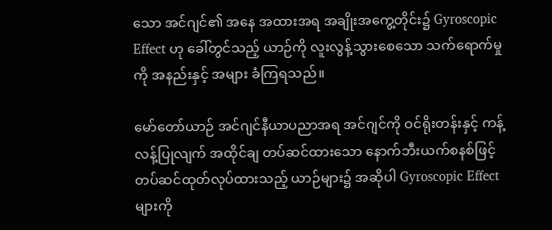သော အင်ဂျင်၏ အနေ အထားအရ အချိုးအကွေ့တိုင်း၌ Gyroscopic Effect ဟု ခေါ်တွင်သည့် ယာဉ်ကို လူးလွန့်သွားစေသော သက်ရောက်မှုကို အနည်းနှင့် အများ ခံကြရသည်။

မော်တော်ယာဉ် အင်ဂျင်နီယာပညာအရ အင်ဂျင်ကို ဝင်ရိုးတန်းနှင့် ကန့်လန့်ပြုလျက် အထိုင်ချ တပ်ဆင်ထားသော နောက်ဘီးယက်စနစ်ဖြင့် တပ်ဆင်ထုတ်လုပ်ထားသည့် ယာဉ်များ၌ အဆိုပါ Gyroscopic Effect များကို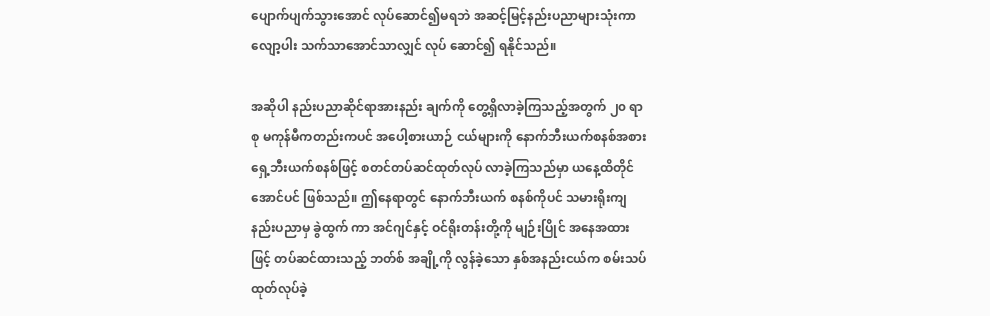ပျောက်ပျက်သွားအောင် လုပ်ဆောင်၍မရဘဲ အဆင့်မြင့်နည်းပညာများသုံးကာ လျော့ပါး သက်သာအောင်သာလျှင် လုပ် ဆောင်၍ ရနိုင်သည်။

အဆိုပါ နည်းပညာဆိုင်ရာအားနည်း ချက်ကို တွေ့ရှိလာခဲ့ကြသည့်အတွက် ၂၀ ရာစု မကုန်မီကတည်းကပင် အပေါ့စားယာဉ် ငယ်များကို နောက်ဘီးယက်စနစ်အစား ရှေ့ဘီးယက်စနစ်ဖြင့် စတင်တပ်ဆင်ထုတ်လုပ် လာခဲ့ကြသည်မှာ ယနေ့ထိတိုင်အောင်ပင် ဖြစ်သည်။ ဤနေရာတွင် နောက်ဘီးယက် စနစ်ကိုပင် သမားရိုးကျနည်းပညာမှ ခွဲထွက် ကာ အင်ဂျင်နှင့် ဝင်ရိုးတန်းတို့ကို မျဉ်းပြိုင် အနေအထားဖြင့် တပ်ဆင်ထားသည့် ဘတ်စ် အချို့ကို လွန်ခဲ့သော နှစ်အနည်းငယ်က စမ်းသပ်ထုတ်လုပ်ခဲ့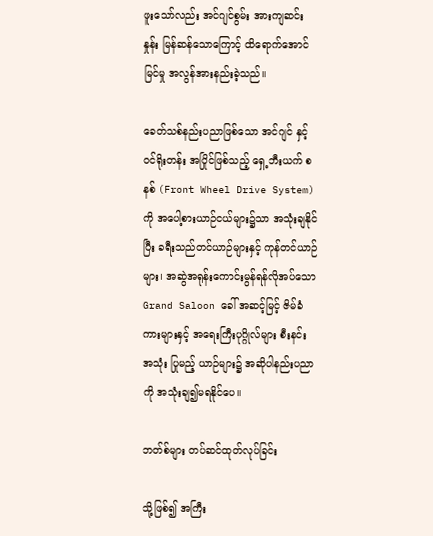ဖူးသော်လည်း အင်ဂျင်စွမ်း အားကျဆင်းနှုန်း မြန်ဆန်သောကြောင့် ထိရောက်အောင်မြင်မှု အလွန်အားနည်းခဲ့သည်။

ခေတ်သစ်နည်းပညာဖြစ်သော အင်ဂျင် နှင့် ဝင်ရိုးတန်း အပြိုင်ဖြစ်သည့် ရှေ့ဘီးယက် စနစ် (Front Wheel Drive System)ကို အပေါ့စားယာဉ်ငယ်များ၌သာ အသုံးချနိုင်ပြီး ခရီးသည်တင်ယာဉ်များနှင့် ကုန်တင်ယာဉ်များ၊ အဆွဲအရုန်းကောင်းမွန်ရန်လိုအပ်သော Grand Saloon ခေါ် အဆင့်မြင့် ဇိမ်ခံကားများနှင့် အရေးကြီးပုဂ္ဂိုလ်များ စီးနင်း အသုံး ပြုမည့် ယာဉ်များ၌ အဆိုပါနည်းပညာကို အသုံးချ၍မရနိုင်ပေ။

ဘတ်စ်များ တပ်ဆင်ထုတ်လုပ်ခြင်း

သို့ဖြစ်၍ အကြီး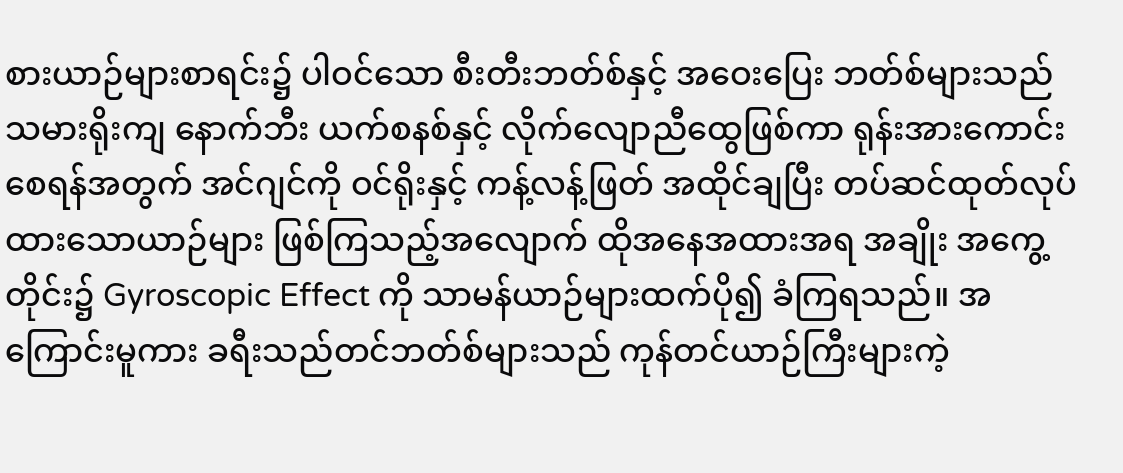စားယာဉ်များစာရင်း၌ ပါဝင်သော စီးတီးဘတ်စ်နှင့် အဝေးပြေး ဘတ်စ်များသည် သမားရိုးကျ နောက်ဘီး ယက်စနစ်နှင့် လိုက်လျောညီထွေဖြစ်ကာ ရုန်းအားကောင်းစေရန်အတွက် အင်ဂျင်ကို ဝင်ရိုးနှင့် ကန့်လန့်ဖြတ် အထိုင်ချပြီး တပ်ဆင်ထုတ်လုပ်ထားသောယာဉ်များ ဖြစ်ကြသည့်အလျောက် ထိုအနေအထားအရ အချိုး အကွေ့တိုင်း၌ Gyroscopic Effect ကို သာမန်ယာဉ်များထက်ပို၍ ခံကြရသည်။ အကြောင်းမူကား ခရီးသည်တင်ဘတ်စ်များသည် ကုန်တင်ယာဉ်ကြီးများကဲ့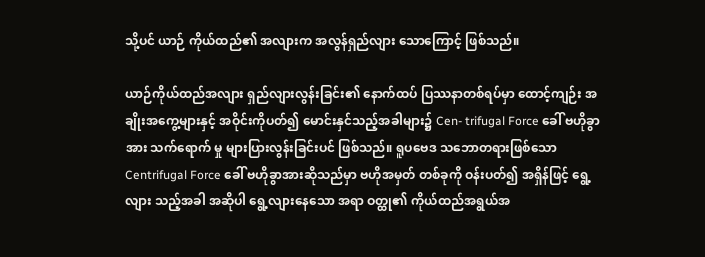သို့ပင် ယာဉ် ကိုယ်ထည်၏ အလျားက အလွန်ရှည်လျား သောကြောင့် ဖြစ်သည်။

ယာဉ်ကိုယ်ထည်အလျား ရှည်လျားလွန်းခြင်း၏ နောက်ထပ် ပြဿနာတစ်ရပ်မှာ ထောင့်ကျဉ်း အချိုးအကွေ့များနှင့် အဝိုင်းကိုပတ်၍ မောင်းနှင်သည့်အခါများ၌ Cen- trifugal Force ခေါ် ဗဟိုခွာအား သက်ရောက် မှု များပြားလွန်းခြင်းပင် ဖြစ်သည်။ ရူပဗေဒ သဘောတရားဖြစ်သော Centrifugal Force ခေါ် ဗဟိုခွာအားဆိုသည်မှာ ဗဟိုအမှတ် တစ်ခုကို ဝန်းပတ်၍ အရှိန်ဖြင့် ရွေ့လျား သည့်အခါ အဆိုပါ ရွေ့လျားနေသော အရာ ဝတ္ထု၏ ကိုယ်ထည်အရွယ်အ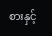စားနှင့်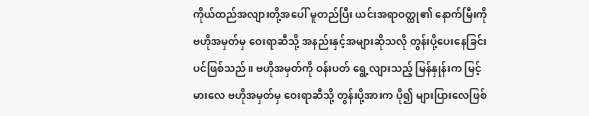ကိုယ်ထည်အလျားတို့အပေါ် မူတည်ပြီး ယင်းအရာဝတ္ထု၏ နောက်မြီးကို ဗဟိုအမှတ်မှ ဝေးရာဆီသို့ အနည်းနှင့်အများဆိုသလို တွန်းပို့ပေးနေခြင်းပင်ဖြစ်သည်။ ဗဟိုအမှတ်ကို ဝန်းပတ် ရွေ့လျားသည့် မြန်နှုန်းက မြင့်မားလေ ဗဟိုအမှတ်မှ ဝေးရာဆီသို့ တွန်းပို့အားက ပို၍ များပြားလေဖြစ်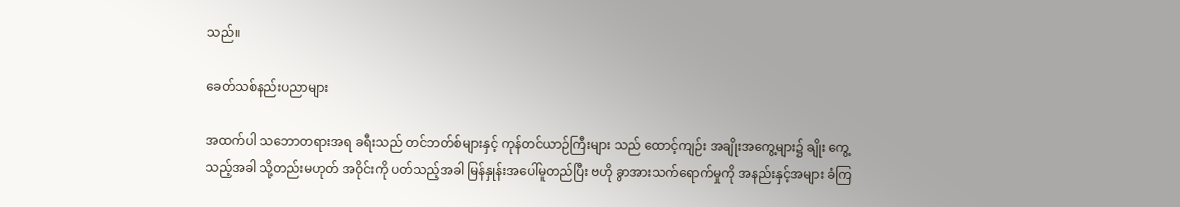သည်။

ခေတ်သစ်နည်းပညာများ

အထက်ပါ သဘောတရားအရ ခရီးသည် တင်ဘတ်စ်များနှင့် ကုန်တင်ယာဉ်ကြီးများ သည် ထောင့်ကျဉ်း အချိုးအကွေ့များ၌ ချိုး ကွေ့သည့်အခါ သို့တည်းမဟုတ် အဝိုင်းကို ပတ်သည့်အခါ မြန်နှုန်းအပေါ်မူတည်ပြီး ဗဟို ခွာအားသက်ရောက်မှုကို အနည်းနှင့်အများ ခံကြ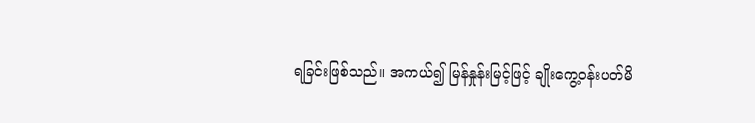ရခြင်းဖြစ်သည်။ အကယ်၍ မြန်နှုန်းမြင့်ဖြင့် ချိုးကွေ့ဝန်းပတ်မိ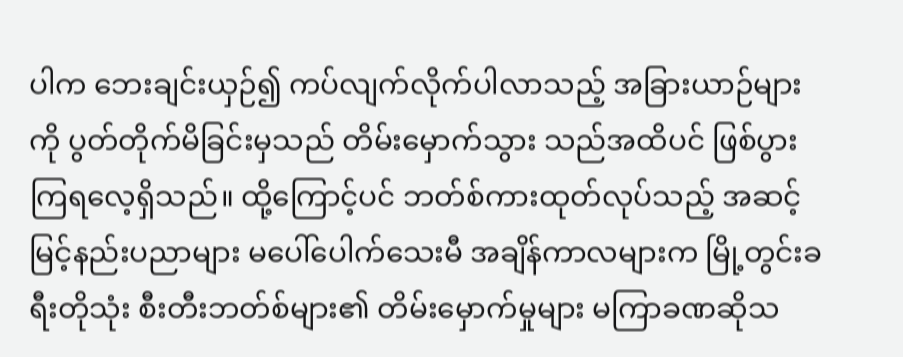ပါက ဘေးချင်းယှဉ်၍ ကပ်လျက်လိုက်ပါလာသည့် အခြားယာဉ်များ ကို ပွတ်တိုက်မိခြင်းမှသည် တိမ်းမှောက်သွား သည်အထိပင် ဖြစ်ပွားကြရလေ့ရှိသည်။ ထို့ကြောင့်ပင် ဘတ်စ်ကားထုတ်လုပ်သည့် အဆင့်မြင့်နည်းပညာများ မပေါ်ပေါက်သေးမီ အချိန်ကာလများက မြို့တွင်းခရီးတိုသုံး စီးတီးဘတ်စ်များ၏ တိမ်းမှောက်မှုများ မကြာခဏဆိုသ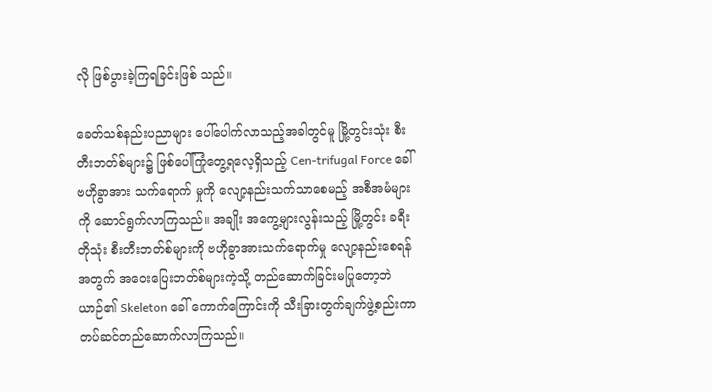လို ဖြစ်ပွားခဲ့ကြရခြင်းဖြစ် သည်။

ခေတ်သစ်နည်းပညာများ ပေါ်ပေါက်လာသည့်အခါတွင်မူ မြို့တွင်းသုံး စီးတီးဘတ်စ်များ၌ ဖြစ်ပေါ်ကြုံတွေ့ရလေ့ရှိသည့် Cen-trifugal Force ခေါ် ဗဟိုခွာအား သက်ရောက် မှုကို လျော့နည်းသက်သာစေမည့် အစီအမံများကို ဆောင်ရွက်လာကြသည်။ အချိုး အကွေ့များလွန်းသည့် မြို့တွင်း ခရီးတိုသုံး စီးတီးဘတ်စ်များကို ဗဟိုခွာအားသက်ရောက်မှု လျော့နည်းစေရန်အတွက် အဝေးပြေးဘတ်စ်များကဲ့သို့ တည်ဆောက်ခြင်းမပြုတော့ဘဲ ယာဉ်၏ Skeleton ခေါ် ကောက်ကြောင်းကို သီးခြားတွက်ချက်ဖွဲ့စည်းကာ တပ်ဆင်တည်ဆောက်လာကြသည်။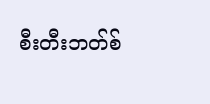စီးတီးဘတ်စ်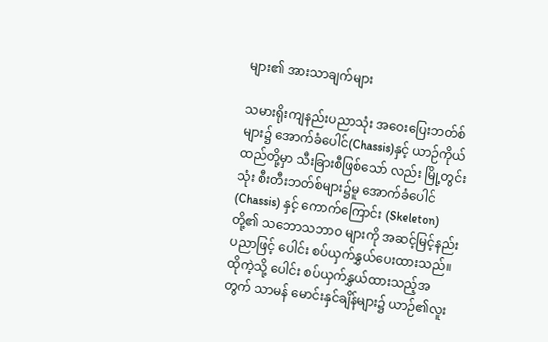များ၏ အားသာချက်များ

သမားရိုးကျနည်းပညာသုံး အဝေးပြေးဘတ်စ်များ၌ အောက်ခံပေါင်(Chassis)နှင့် ယာဉ်ကိုယ်ထည်တို့မှာ သီးခြားစီဖြစ်သော် လည်း မြို့တွင်းသုံး စီးတီးဘတ်စ်များ၌မူ အောက်ခံပေါင် (Chassis) နှင့် ကောက်ကြောင်း (Skeleton)တို့၏ သဘောသဘာဝ များကို အဆင့်မြင့်နည်းပညာဖြင့် ပေါင်း စပ်ယှက်နွှယ်ပေးထားသည်။ ထိုကဲ့သို့ ပေါင်း စပ်ယှက်နွှယ်ထားသည့်အတွက် သာမန် မောင်းနှင်ချိန်များ၌ ယာဉ်၏လူး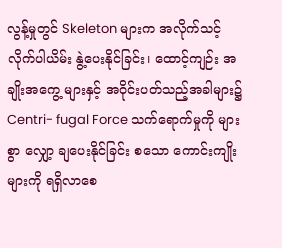လွန့်မှုတွင် Skeleton များက အလိုက်သင့် လိုက်ပါယိမ်း နွဲ့ပေးနိုင်ခြင်း၊ ထောင့်ကျဉ်း အချိုးအကွေ့ များနှင့် အဝိုင်းပတ်သည့်အခါများ၌ Centri- fugal Force သက်ရောက်မှုကို များစွာ လျှော့ ချပေးနိုင်ခြင်း စသော ကောင်းကျိုးများကို ရရှိလာစေ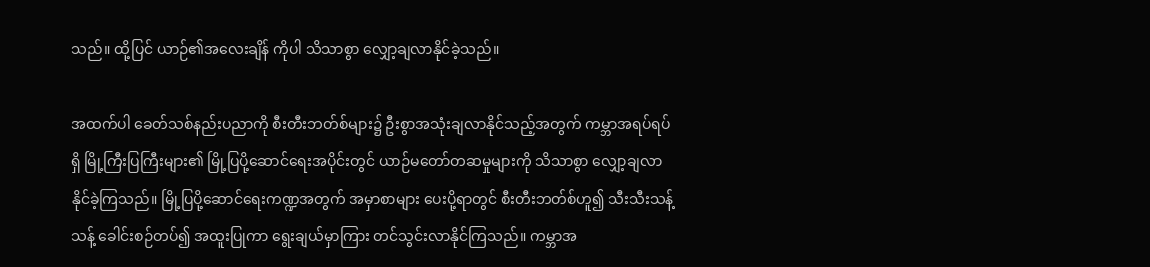သည်။ ထို့ပြင် ယာဉ်၏အလေးချိန် ကိုပါ သိသာစွာ လျှော့ချလာနိုင်ခဲ့သည်။

အထက်ပါ ခေတ်သစ်နည်းပညာကို စီးတီးဘတ်စ်များ၌ ဦးစွာအသုံးချလာနိုင်သည့်အတွက် ကမ္ဘာအရပ်ရပ်ရှိ မြို့ကြီးပြကြီးများ၏ မြို့ပြပို့ဆောင်ရေးအပိုင်းတွင် ယာဉ်မတော်တဆမှုများကို သိသာစွာ လျှော့ချလာနိုင်ခဲ့ကြသည်။ မြို့ပြပို့ဆောင်ရေးကဏ္ဍအတွက် အမှာစာများ ပေးပို့ရာတွင် စီးတီးဘတ်စ်ဟူ၍ သီးသီးသန့်သန့် ခေါင်းစဉ်တပ်၍ အထူးပြုကာ ရွေးချယ်မှာကြား တင်သွင်းလာနိုင်ကြသည်။ ကမ္ဘာအ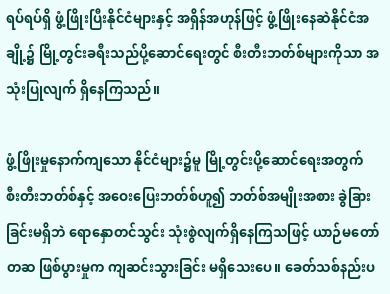ရပ်ရပ်ရှိ ဖွံ့ဖြိုးပြီးနိုင်ငံများနှင့် အရှိန်အဟုန်ဖြင့် ဖွံ့ဖြိုးနေဆဲနိုင်ငံအချို့၌ မြို့တွင်းခရီးသည်ပို့ဆောင်ရေးတွင် စီးတီးဘတ်စ်များကိုသာ အသုံးပြုလျက် ရှိနေကြသည်။

ဖွံ့ဖြိုးမှုနောက်ကျသော နိုင်ငံများ၌မူ မြို့တွင်းပို့ဆောင်ရေးအတွက် စီးတီးဘတ်စ်နှင့် အဝေးပြေးဘတ်စ်ဟူ၍ ဘတ်စ်အမျိုးအစား ခွဲခြားခြင်းမရှိဘဲ ရောနှောတင်သွင်း သုံးစွဲလျက်ရှိနေကြသဖြင့် ယာဉ်မတော်တဆ ဖြစ်ပွားမှုက ကျဆင်းသွားခြင်း မရှိသေးပေ။ ခေတ်သစ်နည်းပ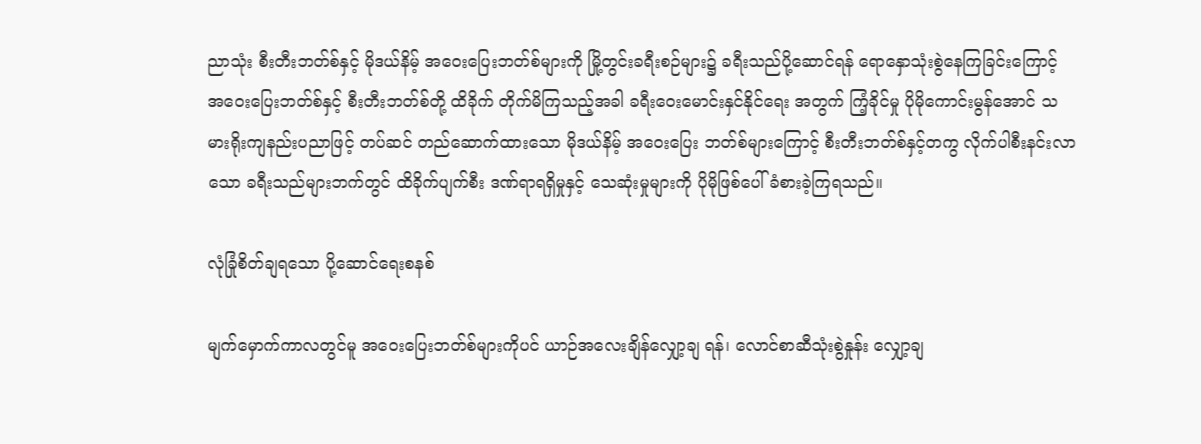ညာသုံး စီးတီးဘတ်စ်နှင့် မိုဒယ်နိမ့် အဝေးပြေးဘတ်စ်များကို မြို့တွင်းခရီးစဉ်များ၌ ခရီးသည်ပို့ဆောင်ရန် ရောနှောသုံးစွဲနေကြခြင်းကြောင့် အဝေးပြေးဘတ်စ်နှင့် စီးတီးဘတ်စ်တို့ ထိခိုက် တိုက်မိကြသည့်အခါ ခရီးဝေးမောင်းနှင်နိုင်ရေး အတွက် ကြံ့ခိုင်မှု ပိုမိုကောင်းမွန်အောင် သမားရိုးကျနည်းပညာဖြင့် တပ်ဆင် တည်ဆောက်ထားသော မိုဒယ်နိမ့် အဝေးပြေး ဘတ်စ်များကြောင့် စီးတီးဘတ်စ်နှင့်တကွ လိုက်ပါစီးနင်းလာသော ခရီးသည်များဘက်တွင် ထိခိုက်ပျက်စီး ဒဏ်ရာရရှိမှုနှင့် သေဆုံးမှုများကို ပိုမိုဖြစ်ပေါ် ခံစားခဲ့ကြရသည်။

လုံခြုံစိတ်ချရသော ပို့ဆောင်ရေးစနစ်

မျက်မှောက်ကာလတွင်မူ အဝေးပြေးဘတ်စ်များကိုပင် ယာဉ်အလေးချိန်လျှော့ချ ရန်၊ လောင်စာဆီသုံးစွဲနှုန်း လျှော့ချ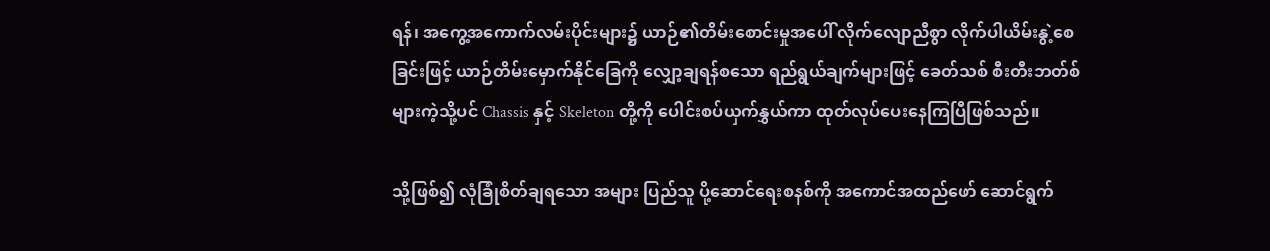ရန်၊ အကွေ့အကောက်လမ်းပိုင်းများ၌ ယာဉ်၏တိမ်းစောင်းမှုအပေါ် လိုက်လျောညီစွာ လိုက်ပါယိမ်းနွဲ့စေခြင်းဖြင့် ယာဉ်တိမ်းမှောက်နိုင်ခြေကို လျှော့ချရန်စသော ရည်ရွယ်ချက်များဖြင့် ခေတ်သစ် စီးတီးဘတ်စ်များကဲ့သို့ပင် Chassis နှင့် Skeleton တို့ကို ပေါင်းစပ်ယှက်နွှယ်ကာ ထုတ်လုပ်ပေးနေကြပြီဖြစ်သည်။

သို့ဖြစ်၍ လုံခြုံစိတ်ချရသော အများ ပြည်သူ ပို့ဆောင်ရေးစနစ်ကို အကောင်အထည်ဖော် ဆောင်ရွက်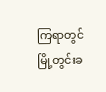ကြရာတွင် မြို့တွင်းခ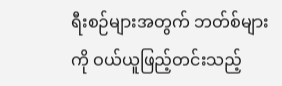ရီးစဉ်များအတွက် ဘတ်စ်များကို ဝယ်ယူဖြည့်တင်းသည့်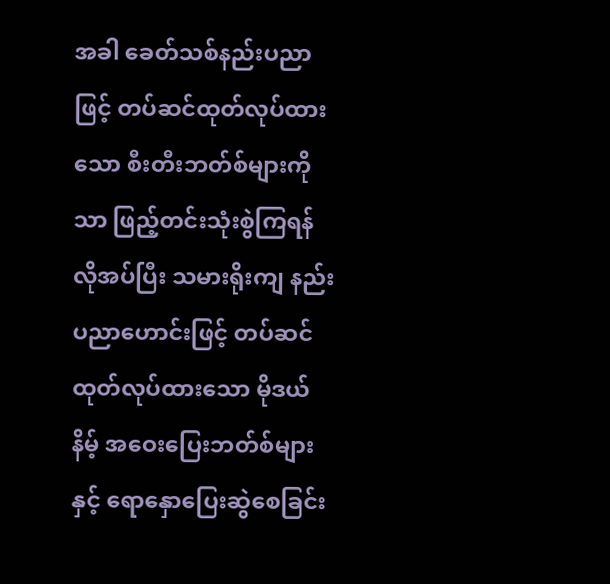အခါ ခေတ်သစ်နည်းပညာဖြင့် တပ်ဆင်ထုတ်လုပ်ထားသော စီးတီးဘတ်စ်များကိုသာ ဖြည့်တင်းသုံးစွဲကြရန် လိုအပ်ပြီး သမားရိုးကျ နည်းပညာဟောင်းဖြင့် တပ်ဆင်ထုတ်လုပ်ထားသော မိုဒယ်နိမ့် အဝေးပြေးဘတ်စ်များနှင့် ရောနှောပြေးဆွဲစေခြင်း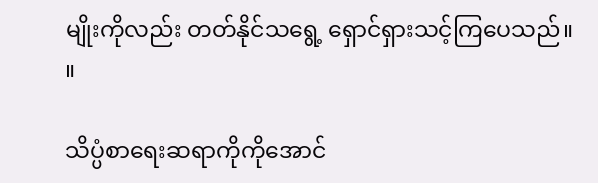မျိုးကိုလည်း တတ်နိုင်သရွေ့ ရှောင်ရှားသင့်ကြပေသည်။ ။

သိပ္ပံစာရေးဆရာကိုကိုအောင်